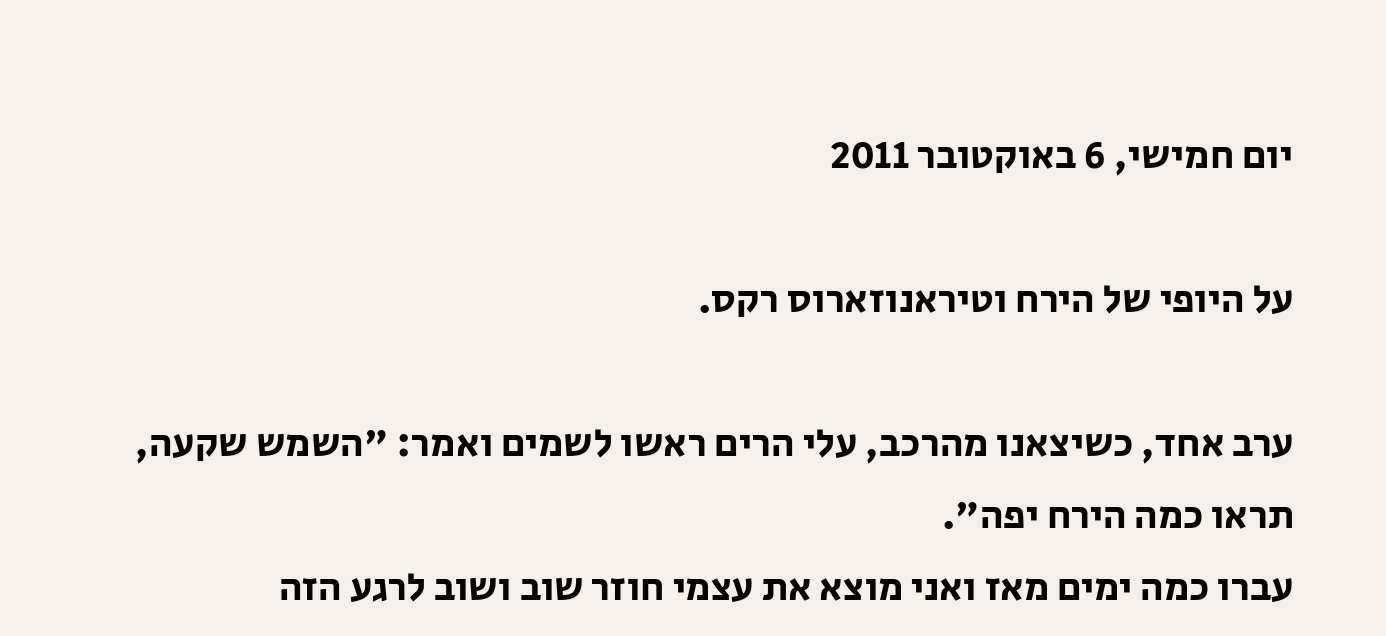יום חמישי, 6 באוקטובר 2011

על היופי של הירח וטיראנוזארוס רקס.

ערב אחד, כשיצאנו מהרכב, עלי הרים ראשו לשמים ואמר: "השמש שקעה, תראו כמה הירח יפה".
עברו כמה ימים מאז ואני מוצא את עצמי חוזר שוב ושוב לרגע הזה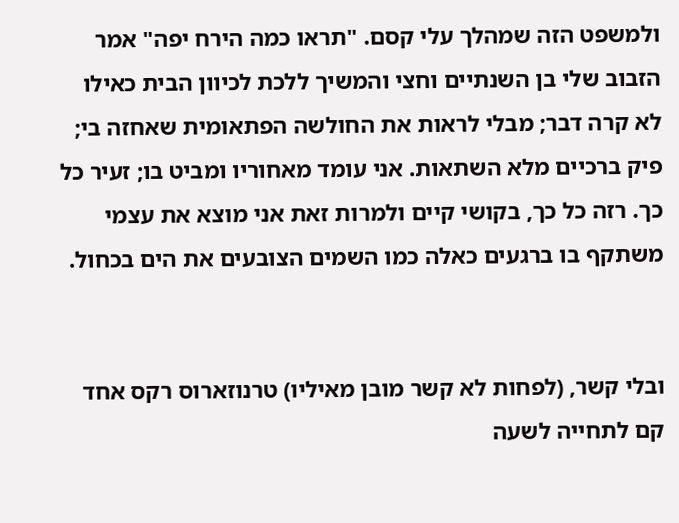ולמשפט הזה שמהלך עלי קסם. "תראו כמה הירח יפה" אמר הזבוב שלי בן השנתיים וחצי והמשיך ללכת לכיוון הבית כאילו לא קרה דבר; מבלי לראות את החולשה הפתאומית שאחזה בי; פיק ברכיים מלא השתאות. אני עומד מאחוריו ומביט בו; זעיר כל כך. רזה כל כך, בקושי קיים ולמרות זאת אני מוצא את עצמי משתקף בו ברגעים כאלה כמו השמים הצובעים את הים בכחול.


ובלי קשר, (לפחות לא קשר מובן מאיליו) טרנוזארוס רקס אחד קם לתחייה לשעה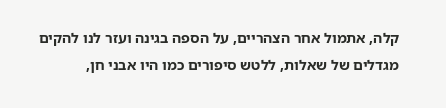קלה, אתמול אחר הצהריים, על הספה בגינה ועזר לנו להקים מגדלים של שאלות, ללטש סיפורים כמו היו אבני חן,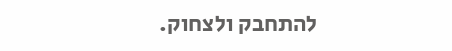להתחבק ולצחוק.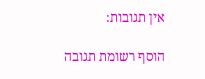אין תגובות:

הוסף רשומת תגובה